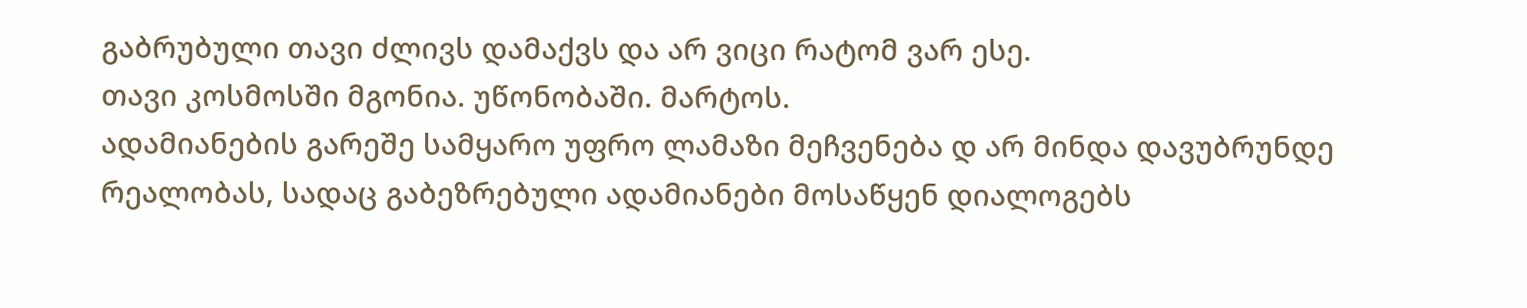გაბრუბული თავი ძლივს დამაქვს და არ ვიცი რატომ ვარ ესე.
თავი კოსმოსში მგონია. უწონობაში. მარტოს.
ადამიანების გარეშე სამყარო უფრო ლამაზი მეჩვენება დ არ მინდა დავუბრუნდე რეალობას, სადაც გაბეზრებული ადამიანები მოსაწყენ დიალოგებს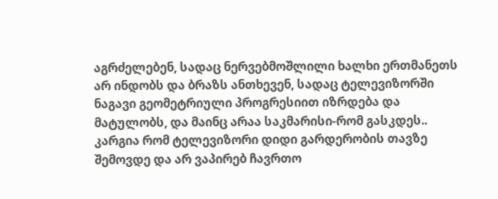აგრძელებენ, სადაც ნერვებმოშლილი ხალხი ერთმანეთს არ ინდობს და ბრაზს ანთხევენ, სადაც ტელევიზორში ნაგავი გეომეტრიული პროგრესიით იზრდება და მატულობს, და მაინც არაა საკმარისი-რომ გასკდეს.. კარგია რომ ტელევიზორი დიდი გარდერობის თავზე შემოვდე და არ ვაპირებ ჩავრთო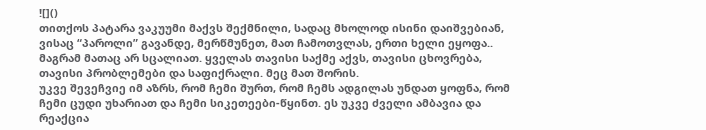![]()
თითქოს პატარა ვაკუუმი მაქვს შექმნილი, სადაც მხოლოდ ისინი დაიშვებიან, ვისაც “პაროლი” გავანდე, მერწმუნეთ, მათ ჩამოთვლას, ერთი ხელი ეყოფა..
მაგრამ მათაც არ სცალიათ. ყველას თავისი საქმე აქვს, თავისი ცხოვრება, თავისი პრობლემები და საფიქრალი. მეც მათ შორის.
უკვე შევეჩვიე იმ აზრს, რომ ჩემი შურთ, რომ ჩემს ადგილას უნდათ ყოფნა, რომ ჩემი ცუდი უხარიათ და ჩემი სიკეთეები-წყინთ. ეს უკვე ძველი ამბავია და რეაქცია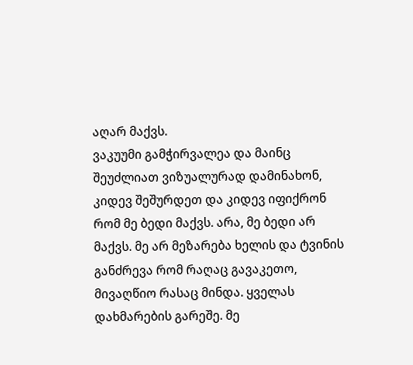აღარ მაქვს.
ვაკუუმი გამჭირვალეა და მაინც შეუძლიათ ვიზუალურად დამინახონ, კიდევ შეშურდეთ და კიდევ იფიქრონ რომ მე ბედი მაქვს. არა, მე ბედი არ მაქვს. მე არ მეზარება ხელის და ტვინის განძრევა რომ რაღაც გავაკეთო, მივაღწიო რასაც მინდა. ყველას დახმარების გარეშე. მე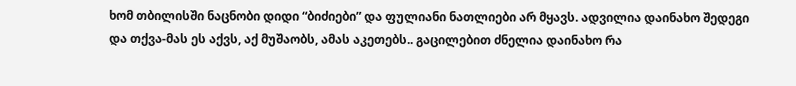ხომ თბილისში ნაცნობი დიდი “ბიძიები” და ფულიანი ნათლიები არ მყავს. ადვილია დაინახო შედეგი და თქვა-მას ეს აქვს, აქ მუშაობს, ამას აკეთებს.. გაცილებით ძნელია დაინახო რა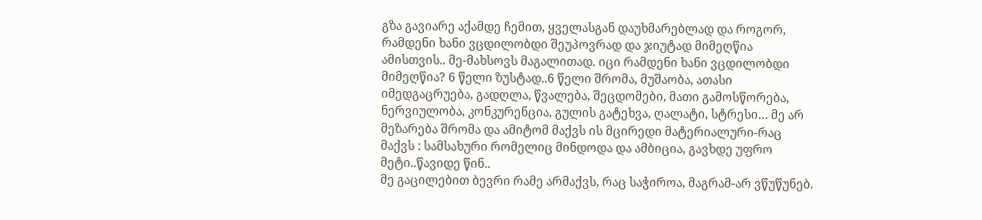გზა გავიარე აქამდე ჩემით, ყველასგან დაუხმარებლად და როგორ, რამდენი ხანი ვცდილობდი შეუპოვრად და ჯიუტად მიმეღწია ამისთვის.. მე-მახსოვს მაგალითად. იცი რამდენი ხანი ვცდილობდი მიმეღწია? 6 წელი ზუსტად..6 წელი შრომა, მუშაობა, ათასი იმედგაცრუება, გადღლა, წვალება, შეცდომები, მათი გამოსწორება, ნერვიულობა, კონკურენცია, გულის გატეხვა, ღალატი, სტრესი… მე არ მეზარება შრომა და ამიტომ მაქვს ის მცირედი მატერიალური-რაც მაქვს : სამსახური რომელიც მინდოდა და ამბიცია, გავხდე უფრო მეტი..წავიდე წინ..
მე გაცილებით ბევრი რამე არმაქვს, რაც საჭიროა, მაგრამ-არ ვწუწუნებ.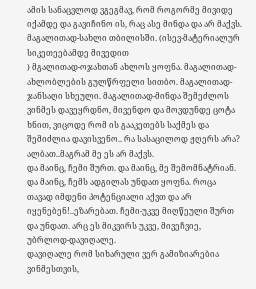ამის სანაცვლოდ ვგეგმავ, რომ როგორმე მივიდე იქამდე და გავიჩინო ის, რაც ასე მინდა და არ მაქვს. მაგალითად-სახლი თბილისში. (ისევ-მატერიალურ სიკეთეებამდე მივედით
) მგალითად-ოჯახთან ახლოს ყოფნა. მაგალითად-ახლობლების გულწრფელი სითბო. მაგალითად-ჯანსაღი სხეული. მაგალითად-მინდა შემეძლოს ვინმეს დავეყრდნო, მივენდო და მოვდუნდე ცოტა ხნით, ვიცოდე რომ ის გააკეთებს საქმეს და შემიძლია დავისვენო.. რა სასაცილოდ ჟღერს არა? ალბათ..მაგრამ მე ეს არ მაქვს.
და მაინც, ჩემი შურთ. და მაინც, მე შემომნატრიან. და მაინც, ჩემს ადგილას უნდათ ყოფნა. როცა თავად იმდენი პოტენციალი აქვთ და არ იყენებენ!..ეზარებათ. ჩემი-უკვე მიღწეული შურთ და უნდათ. არც ეს მიკვირს უკვე, მივეჩვიე, უბრლოდ-დავიღალე.
დავიღალე რომ სიხარული ვერ გამიზიარებია ვინმესთვის,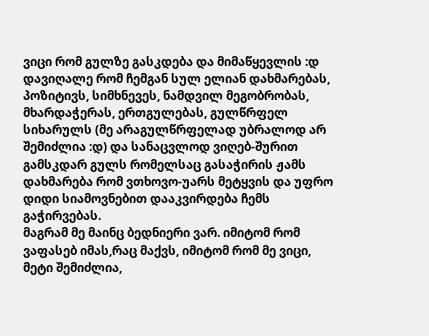ვიცი რომ გულზე გასკდება და მიმაწყევლის :დ
დავიღალე რომ ჩემგან სულ ელიან დახმარებას, პოზიტივს, სიმხნევეს, ნამდვილ მეგობრობას, მხარდაჭერას, ერთგულებას, გულწრფელ სიხარულს (მე არაგულწრფელად უბრალოდ არ შემიძლია :დ) და სანაცვლოდ ვიღებ-შურით გამსკდარ გულს რომელსაც გასაჭირის ჟამს დახმარება რომ ვთხოვო-უარს მეტყვის და უფრო დიდი სიამოვნებით დააკვირდება ჩემს გაჭირვებას.
მაგრამ მე მაინც ბედნიერი ვარ. იმიტომ რომ ვაფასებ იმას,რაც მაქვს, იმიტომ რომ მე ვიცი, მეტი შემიძლია,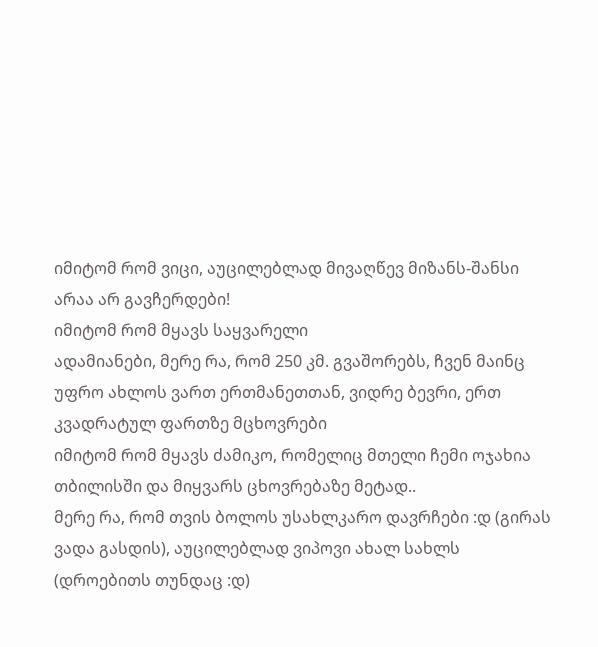იმიტომ რომ ვიცი, აუცილებლად მივაღწევ მიზანს-შანსი არაა არ გავჩერდები!
იმიტომ რომ მყავს საყვარელი
ადამიანები, მერე რა, რომ 250 კმ. გვაშორებს, ჩვენ მაინც უფრო ახლოს ვართ ერთმანეთთან, ვიდრე ბევრი, ერთ კვადრატულ ფართზე მცხოვრები
იმიტომ რომ მყავს ძამიკო, რომელიც მთელი ჩემი ოჯახია თბილისში და მიყვარს ცხოვრებაზე მეტად..
მერე რა, რომ თვის ბოლოს უსახლკარო დავრჩები :დ (გირას ვადა გასდის), აუცილებლად ვიპოვი ახალ სახლს (დროებითს თუნდაც :დ)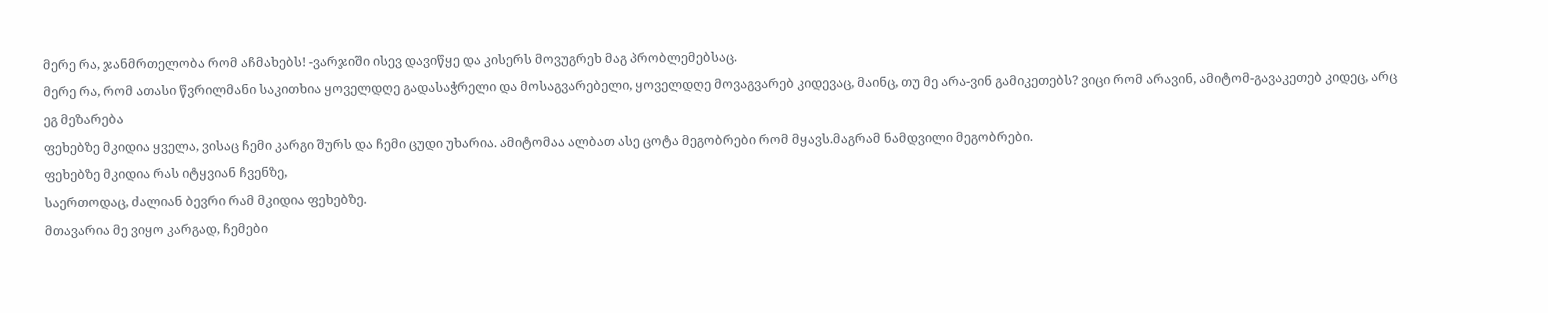მერე რა, ჯანმრთელობა რომ აჩმახებს! -ვარჯიში ისევ დავიწყე და კისერს მოვუგრეხ მაგ პრობლემებსაც.
მერე რა, რომ ათასი წვრილმანი საკითხია ყოველდღე გადასაჭრელი და მოსაგვარებელი, ყოველდღე მოვაგვარებ კიდევაც, მაინც, თუ მე არა-ვინ გამიკეთებს? ვიცი რომ არავინ, ამიტომ-გავაკეთებ კიდეც, არც ეგ მეზარება
ფეხებზე მკიდია ყველა, ვისაც ჩემი კარგი შურს და ჩემი ცუდი უხარია. ამიტომაა ალბათ ასე ცოტა მეგობრები რომ მყავს.მაგრამ ნამდვილი მეგობრები.
ფეხებზე მკიდია რას იტყვიან ჩვენზე,
საერთოდაც, ძალიან ბევრი რამ მკიდია ფეხებზე.
მთავარია მე ვიყო კარგად, ჩემები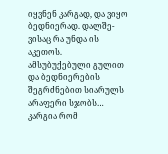იყვნენ კარგად, და ვიყო ბედნიერად. დალშე-ვისაც რა უნდა ის აკეთოს.
ამსუბუქებული გულით და ბედნიერების შეგრძნებით სიარულს არაფერი სჯობს…
კარგია რომ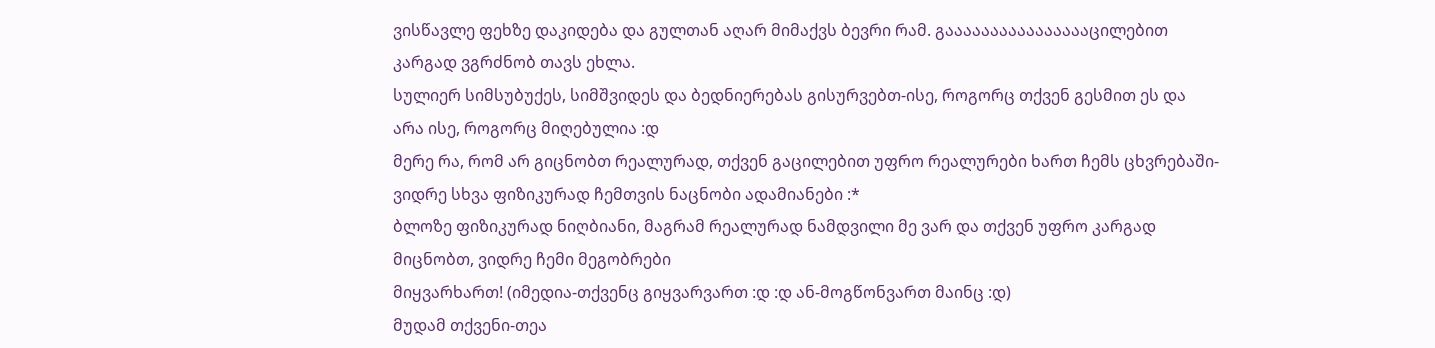ვისწავლე ფეხზე დაკიდება და გულთან აღარ მიმაქვს ბევრი რამ. გააააააააააააააააცილებით კარგად ვგრძნობ თავს ეხლა.
სულიერ სიმსუბუქეს, სიმშვიდეს და ბედნიერებას გისურვებთ-ისე, როგორც თქვენ გესმით ეს და არა ისე, როგორც მიღებულია :დ
მერე რა, რომ არ გიცნობთ რეალურად, თქვენ გაცილებით უფრო რეალურები ხართ ჩემს ცხვრებაში-ვიდრე სხვა ფიზიკურად ჩემთვის ნაცნობი ადამიანები :*
ბლოზე ფიზიკურად ნიღბიანი, მაგრამ რეალურად ნამდვილი მე ვარ და თქვენ უფრო კარგად მიცნობთ, ვიდრე ჩემი მეგობრები
მიყვარხართ! (იმედია-თქვენც გიყვარვართ :დ :დ ან-მოგწონვართ მაინც :დ)
მუდამ თქვენი-თეა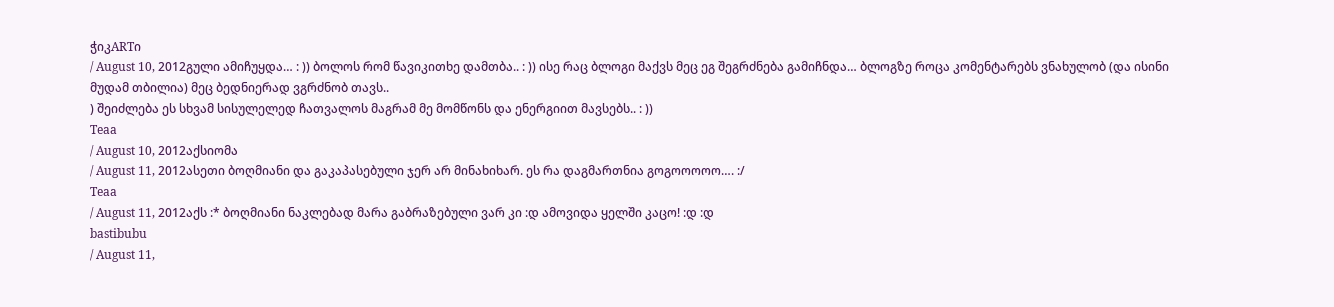ჭიკARTი
/ August 10, 2012გული ამიჩუყდა… : )) ბოლოს რომ წავიკითხე დამთბა.. : )) ისე რაც ბლოგი მაქვს მეც ეგ შეგრძნება გამიჩნდა… ბლოგზე როცა კომენტარებს ვნახულობ (და ისინი მუდამ თბილია) მეც ბედნიერად ვგრძნობ თავს..
) შეიძლება ეს სხვამ სისულელედ ჩათვალოს მაგრამ მე მომწონს და ენერგიით მავსებს.. : ))
Teaa
/ August 10, 2012აქსიომა
/ August 11, 2012ასეთი ბოღმიანი და გაკაპასებული ჯერ არ მინახიხარ. ეს რა დაგმართნია გოგოოოოო…. :/
Teaa
/ August 11, 2012აქს :* ბოღმიანი ნაკლებად მარა გაბრაზებული ვარ კი :დ ამოვიდა ყელში კაცო! :დ :დ
bastibubu
/ August 11,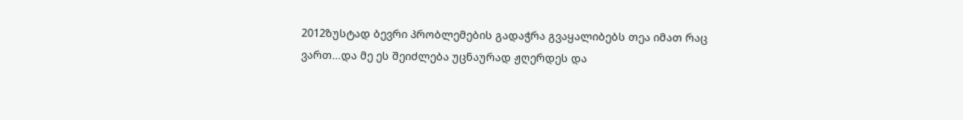2012ზუსტად ბევრი პრობლემების გადაჭრა გვაყალიბებს თეა იმათ რაც ვართ…და მე ეს შეიძლება უცნაურად ჟღერდეს და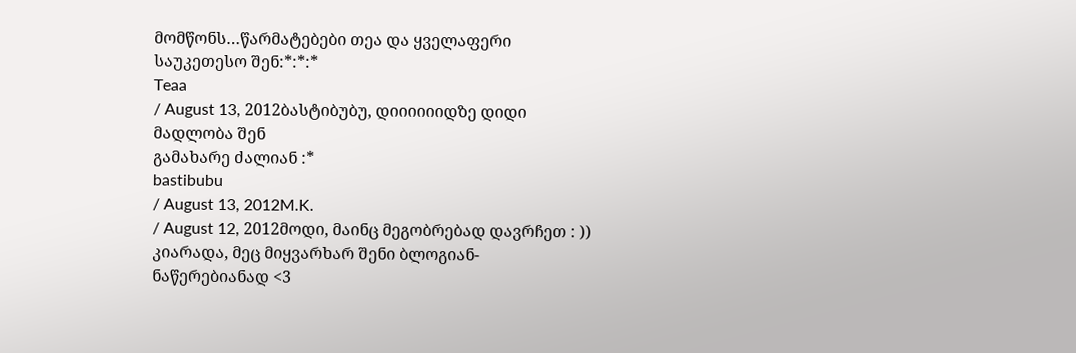მომწონს…წარმატებები თეა და ყველაფერი საუკეთესო შენ:*:*:*
Teaa
/ August 13, 2012ბასტიბუბუ, დიიიიიიდზე დიდი მადლობა შენ
გამახარე ძალიან :*
bastibubu
/ August 13, 2012M.K.
/ August 12, 2012მოდი, მაინც მეგობრებად დავრჩეთ : ))
კიარადა, მეც მიყვარხარ შენი ბლოგიან-ნაწერებიანად <3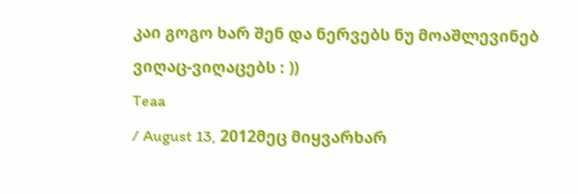კაი გოგო ხარ შენ და ნერვებს ნუ მოაშლევინებ ვიღაც-ვიღაცებს : ))
Teaa
/ August 13, 2012მეც მიყვარხარ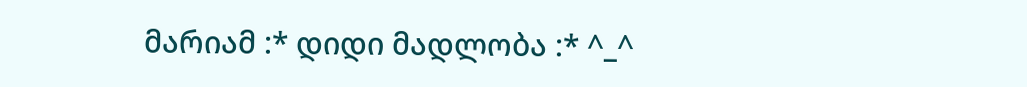მარიამ :* დიდი მადლობა :* ^_^